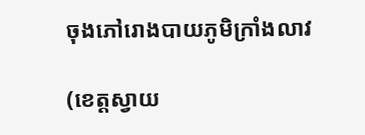ចុងភៅរោងបាយភូមិក្រាំងលាវ

(ខេត្តស្វាយ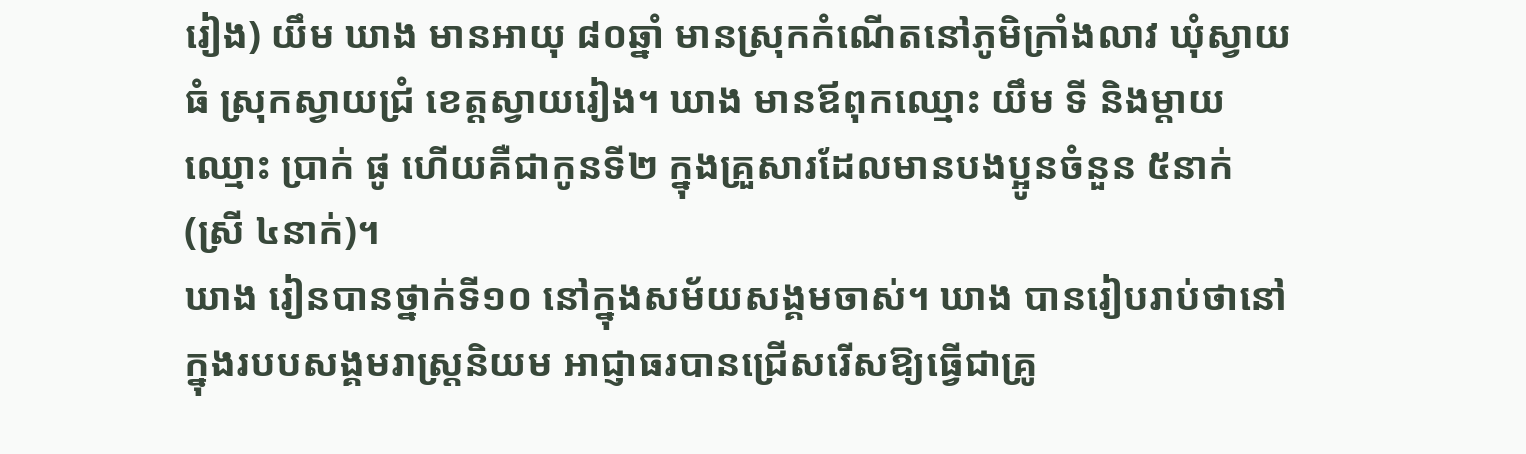រៀង) យឹម ឃាង មានអាយុ ៨០ឆ្នាំ មានស្រុកកំណើតនៅភូមិក្រាំងលាវ ឃុំស្វាយធំ ស្រុកស្វាយជ្រំ ខេត្តស្វាយរៀង។ ឃាង មានឪពុកឈ្មោះ យឹម ទី និងម្តាយឈ្មោះ ប្រាក់ ផូ ហើយគឺជាកូនទី២ ក្នុងគ្រួសារដែលមានបងប្អូនចំនួន ៥នាក់ (ស្រី ៤នាក់)។
ឃាង រៀនបានថ្នាក់ទី១០ នៅក្នុងសម័យសង្គមចាស់។ ឃាង បានរៀបរាប់ថានៅក្នុងរបបសង្គមរាស្ត្រនិយម អាជ្ញាធរបានជ្រើសរើសឱ្យធ្វើជាគ្រូ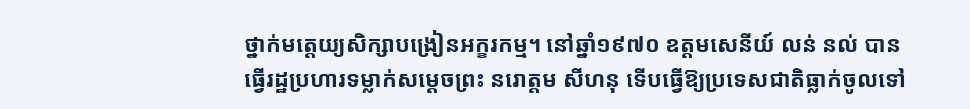ថ្នាក់មត្តេយ្យសិក្សាបង្រៀនអក្ខរកម្ម។ នៅឆ្នាំ១៩៧០ ឧត្តមសេនីយ៍ លន់ នល់ បានធ្វើរដ្ឋប្រហារទម្លាក់សម្ដេចព្រះ នរោត្តម សីហនុ ទើបធ្វើឱ្យប្រទេសជាតិធ្លាក់ចូលទៅ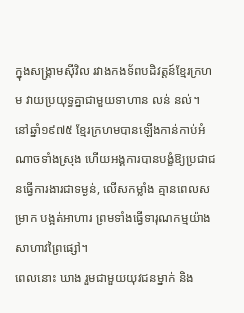ក្នុងសង្រ្គាមស៊ីវិល រវាងកងទ័ពបដិវត្តន៍ខ្មែរក្រហម វាយប្រយុទ្ធគ្នាជាមួយទាហាន លន់ នល់។ នៅឆ្នាំ១៩៧៥ ខ្មែរក្រហមបានឡើងកាន់កាប់អំណាចទាំងស្រុង ហើយអង្គការបានបង្ខំឱ្យប្រជាជនធ្វើការងារជាទម្ងន់, លើសកម្លាំង គ្មានពេលសម្រាក បង្អត់អាហារ ព្រមទាំងធ្វើទារុណកម្មយ៉ាងសាហាវព្រៃផ្សៅ។
ពេលនោះ ឃាង រួមជាមួយយុវជនម្នាក់ និង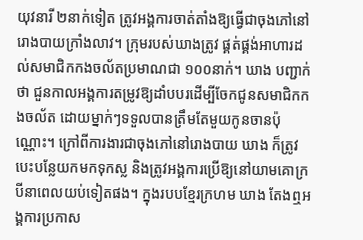យុវនារី ២នាក់ទៀត ត្រូវអង្គការចាត់តាំងឱ្យធ្វើជាចុងភៅនៅរោងបាយក្រាំងលាវ។ ក្រុមរបស់ឃាងត្រូវ ផ្គត់ផ្គង់អាហារដល់សមាជិកកងចល័តប្រមាណជា ១០០នាក់។ ឃាង បញ្ជាក់ថា ជួនកាលអង្គការតម្រូវឱ្យដាំបបរដើម្បីចែកជូនសមាជិកកងចល័ត ដោយម្នាក់ៗទទួលបានត្រឹមតែមួយកូនចានប៉ុណ្ណោះ។ ក្រៅពីការងារជាចុងភៅនៅរោងបាយ ឃាង ក៏ត្រូវបេះបន្លែយកមកទុកស្ល និងត្រូវអង្គការប្រើឱ្យនៅយាមគោក្របីនាពេលយប់ទៀតផង។ ក្នុងរបបខ្មែរក្រហម ឃាង តែងឮអង្គការប្រកាស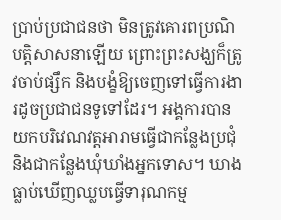ប្រាប់ប្រជាជនថា មិនត្រូវគោរពប្រណិបត្តិសាសនាឡើយ ព្រោះព្រះសង្ឃក៏ត្រូវចាប់ផ្សឹក និងបង្ខំឱ្យចេញទៅធ្វើការងារដូចប្រជាជនទូទៅដែរ។ អង្គការបានយកបរិវេណវត្តអារាមធ្វើជាកន្លែងប្រជុំ និងជាកន្លែងឃុំឃាំងអ្នកទោស។ ឃាង ធ្លាប់ឃើញឈ្លបធ្វើទារុណកម្ម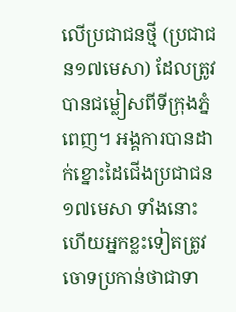លើប្រជាជនថ្មី (ប្រជាជន១៧មេសា) ដែលត្រូវបានជម្លៀសពីទីក្រុងភ្នំពេញ។ អង្គការបានដាក់ខ្នោះដៃជើងប្រជាជន១៧មេសា ទាំងនោះ ហើយអ្នកខ្លះទៀតត្រូវចោទប្រកាន់ថាជាទា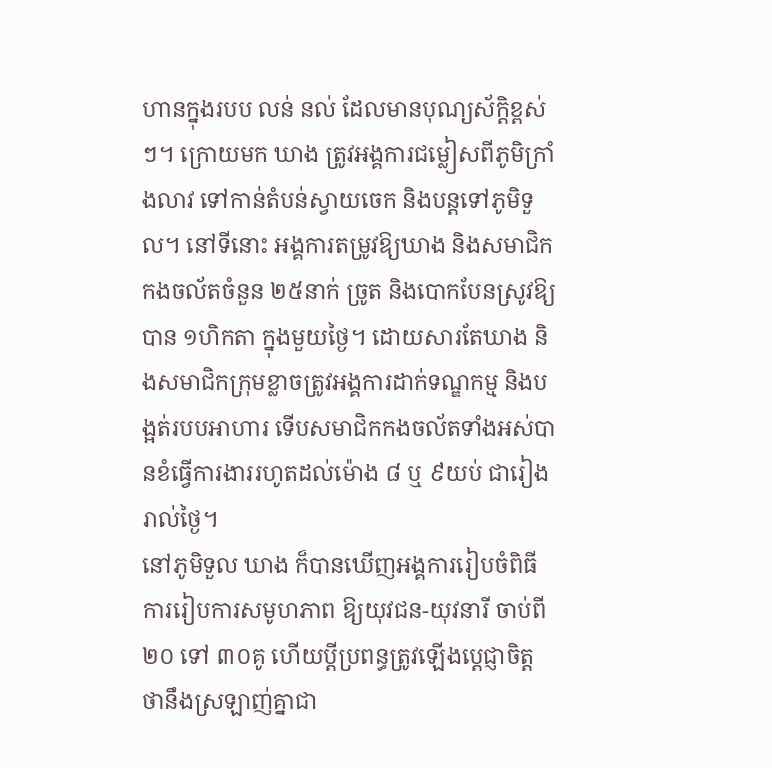ហានក្នុងរបប លន់ នល់ ដែលមានបុណ្យស័ក្តិខ្ពស់ៗ។ ក្រោយមក ឃាង ត្រូវអង្គការជម្លៀសពីភូមិក្រាំងលាវ ទៅកាន់តំបន់ស្វាយចេក និងបន្តទៅភូមិទួល។ នៅទីនោះ អង្គការតម្រូវឱ្យឃាង និងសមាជិកកងចល័តចំនួន ២៥នាក់ ច្រូត និងបោកបែនស្រូវឱ្យបាន ១ហិកតា ក្នុងមួយថ្ងៃ។ ដោយសារតែឃាង និងសមាជិកក្រុមខ្លាចត្រូវអង្គការដាក់ទណ្ឌកម្ម និងបង្អត់របបអាហារ ទើបសមាជិកកងចល័តទាំងអស់បានខំធ្វើការងាររហូតដល់ម៉ោង ៨ ឬ ៩យប់ ជារៀងរាល់ថ្ងៃ។
នៅភូមិទួល ឃាង ក៏បានឃើញអង្គការរៀបចំពិធីការរៀបការសមូហភាព ឱ្យយុវជន-យុវនារី ចាប់ពី ២០ ទៅ ៣០គូ ហើយប្តីប្រពន្ធត្រូវឡើងបេ្តជ្ញាចិត្តថានឹងស្រឡាញ់គ្នាជា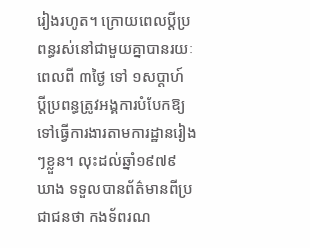រៀងរហូត។ ក្រោយពេលប្ដីប្រពន្ធរស់នៅជាមួយគ្នាបានរយៈពេលពី ៣ថ្ងៃ ទៅ ១សប្តាហ៍ ប្តីប្រពន្ធត្រូវអង្គការបំបែកឱ្យទៅធ្វើការងារតាមការដ្ឋានរៀងៗខ្លួន។ លុះដល់ឆ្នាំ១៩៧៩ ឃាង ទទួលបានព័ត៌មានពីប្រជាជនថា កងទ័ពរណ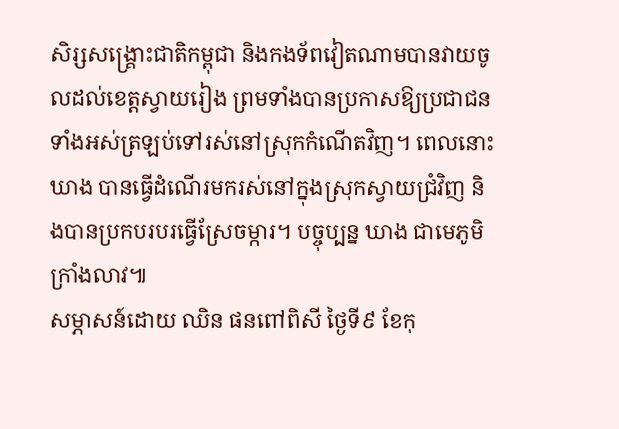សិរ្សសង្គ្រោះជាតិកម្ពុជា និងកងទ័ពវៀតណាមបានវាយចូលដល់ខេត្តស្វាយរៀង ព្រមទាំងបានប្រកាសឱ្យប្រជាជនទាំងអស់ត្រឡប់ទៅរស់នៅស្រុកកំណើតវិញ។ ពេលនោះ ឃាង បានធ្វើដំណើរមករស់នៅក្នុងស្រុកស្វាយជ្រំវិញ និងបានប្រកបរបរធ្វើស្រែចម្ការ។ បច្ចុប្បន្ន ឃាង ជាមេភូមិក្រាំងលាវ៕
សម្ភាសន៍ដោយ ឈិន ផនពៅពិសី ថ្ងៃទី៩ ខែកុ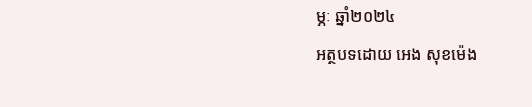ម្ភៈ ឆ្នាំ២០២៤
អត្ថបទដោយ អេង សុខម៉េង